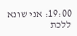19:00: אני שונא ללכת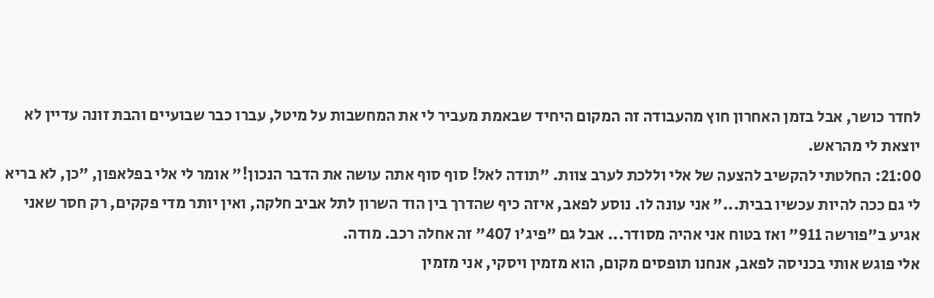לחדר כושר, אבל בזמן האחרון חוץ מהעבודה זה המקום היחיד שבאמת מעביר לי את המחשבות על מיטל, עברו כבר שבועיים והבת זונה עדיין לא יוצאת לי מהראש.
21:00: החלטתי להקשיב להצעה של אלי וללכת לערב צוות. "תודה לאל! סוף סוף אתה עושה את הדבר הנכון!" אומר לי אלי בפלאפון, "כן, לא בריא לי גם ככה להיות עכשיו בבית..." אני עונה לו. נוסע לפאב, איזה כיף שהדרך בין הוד השרון לתל אביב חלקה, ואין יותר מדי פקקים, רק חסר שאני אגיע ב"פורשה 911" ואז בטוח אני אהיה מסודר... אבל גם "פיג'ו 407" זה אחלה רכב. מודה.
אלי פוגש אותי בכניסה לפאב, אנחנו תופסים מקום, הוא מזמין ויסקי, אני מזמין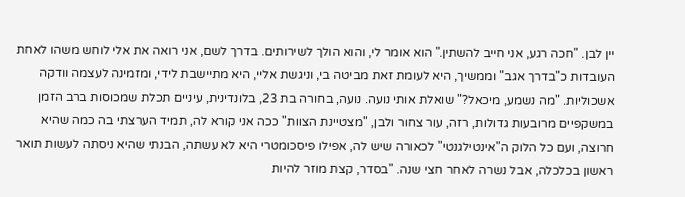יין לבן. "חכה רגע, אני חייב להשתין." הוא אומר לי, והוא הולך לשירותים. בדרך לשם, אני רואה את אלי לוחש משהו לאחת העובדות כ"בדרך אגב" וממשיך, היא לעומת זאת מביטה בי, וניגשת אליי, היא מתיישבת לידי, ומזמינה לעצמה וודקה אשכוליות. "מה נשמע, מיכאל?" שואלת אותי נועה. נועה, בחורה בת 23, בלונדינית, עיניים תכלת שמכוסות ברב הזמן במשקפיים מרובעות גדולות, רזה, עור צחור ולבן, "מצטיינת הצוות" ככה אני קורא לה, תמיד הערצתי בה כמה שהיא חרוצה, ועם כל הלוק ה"אינטילגנטי" לכאורה שיש לה, אפילו פיסכומטרי היא לא עשתה, הבנתי שהיא ניסתה לעשות תואר ראשון בכלכלה, אבל נשרה לאחר חצי שנה. "בסדר, קצת מוזר להיות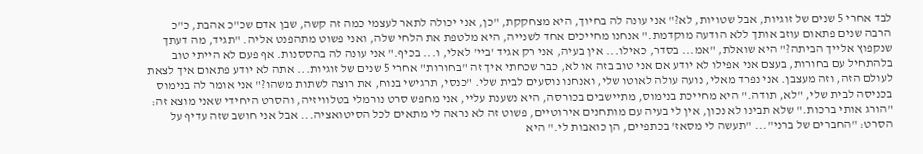לבד אחרי 5 שנים של זוגיות, אבל שטויות, לא?" אני עונה לה בחיוך, היא מצחקקת, "כן, אני יכולה לתאר לעצמי כמה זה קשה, שבן אדם שכ"כ אהבת, כ"כ הרבה שנים פתאום עוזב אותך ללא הודעה מוקדמת." אנחנו מחייכים אחד לשנייה, היא מלטפת את הלחי שלה, ואני פשוט מתהפנט אליה. "תגיד, מה דעתך שנקפוץ אלייך הביתה?" היא שואלת, "אמ... בסדר, כאילו... אין בעיה, אני רק אגיד 'ביי' לאלי, ו... בכיף." אני עונה לה בהססנות. אף פעם לא הייתי טוב בלהתחיל עם בחורות, בעצם אני אפילו לא יודע אם אני טוב בזה או לא, כבר שכחתי איך זה "בחורות" אחרי 5 שנים של זוגיות... אתה לא יודע פתאום איך לצאת לעולם הזה, וזה מעצבן. אני נפרד מאלי, נועה עולה לאוטו שלי, ואנחנו נוסעים לבית שלי. "כנסי, תרגישי בנוח, את רוצה לשתות משהו?" אני אומר לה בנימוס בכניסה לבית שלי, "לא, תודה." היא מחייכת בנימוס, מתיישבים בכורסה, היא נשענת עליי, אני מחפש סרט נורמלי בטלוויזיה, והסרט היחידי שאני מוצא זה: "הורג אותי ברכות." שלא תבינו לא נכון, אין לי בעיה עם מותחנים אירוטיים, פשוט זה לא נראה לי מתאים לכל הסיטואציה... אבל אני חושב שזה עדיף על הסרט: "החברים של ברני"... "תעשה לי מסאז' בכתפיים, הן כואבות לי." היא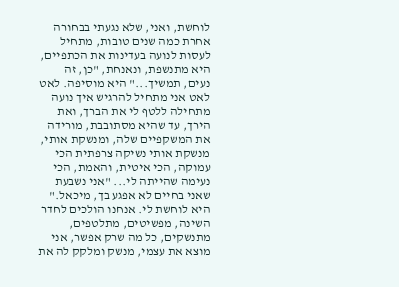לוחשת, ואני, שלא נגעתי בבחורה אחרת כמה שנים טובות, מתחיל לעסות לנועה בעדינות את הכתפיים, היא מתנשפת, ונאנחת, "כן, זה נעים, תמשיך..." היא מוסיפה. לאט לאט אני מתחיל להרגיש איך נועה מתחילה ללטף לי את הברך, ואת הירך, עד שהיא מסתובבת, מורידה את המשקפיים שלה, ומנשקת אותי, מנשקת אותי נשיקה צרפתית הכי עמוקה, הכי איטית, והאמת, הכי נעימה שהייתה לי... "אני נשבעת שאני בחיים לא אפגע בך, מיכאל." היא לוחשת לי. אנחנו הולכים לחדר השינה, מפשיטים, מתלטפים, מתנשקים, כל מה שרק אפשר, אני מוצא את עצמי, מנשק ומלקק לה את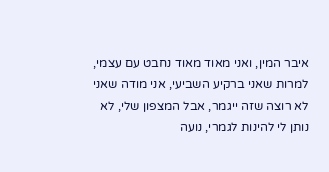איבר המין, ואני מאוד מאוד נחבט עם עצמי, למרות שאני ברקיע השביעי, אני מודה שאני לא רוצה שזה ייגמר, אבל המצפון שלי, לא נותן לי להינות לגמרי, נועה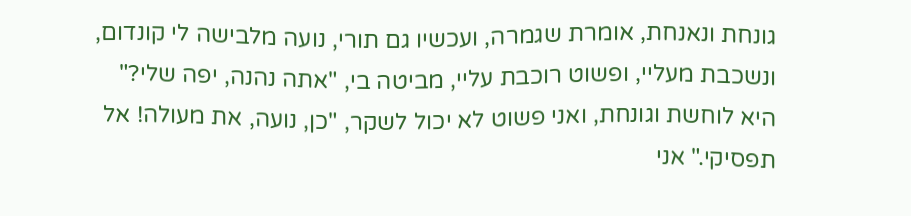גונחת ונאנחת, אומרת שגמרה, ועכשיו גם תורי, נועה מלבישה לי קונדום, ונשכבת מעליי, ופשוט רוכבת עליי, מביטה בי, "אתה נהנה, יפה שלי?" היא לוחשת וגונחת, ואני פשוט לא יכול לשקר, "כן, נועה, את מעולה! אל תפסיקי." אני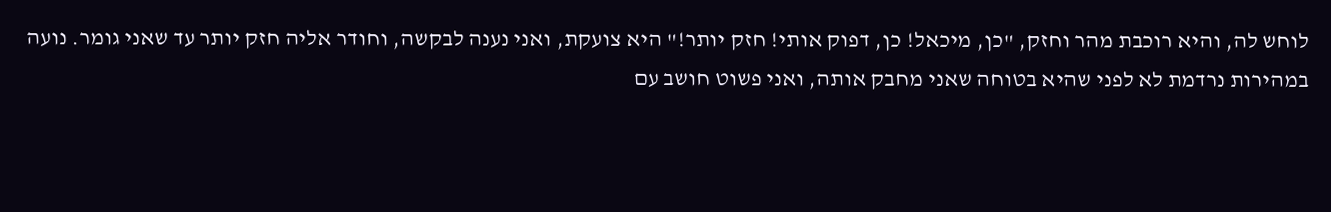לוחש לה, והיא רוכבת מהר וחזק, "כן, מיכאל! כן, דפוק אותי! חזק יותר!" היא צועקת, ואני נענה לבקשה, וחודר אליה חזק יותר עד שאני גומר. נועה במהירות נרדמת לא לפני שהיא בטוחה שאני מחבק אותה, ואני פשוט חושב עם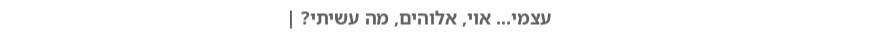עצמי... אוי, אלוהים, מה עשיתי? |